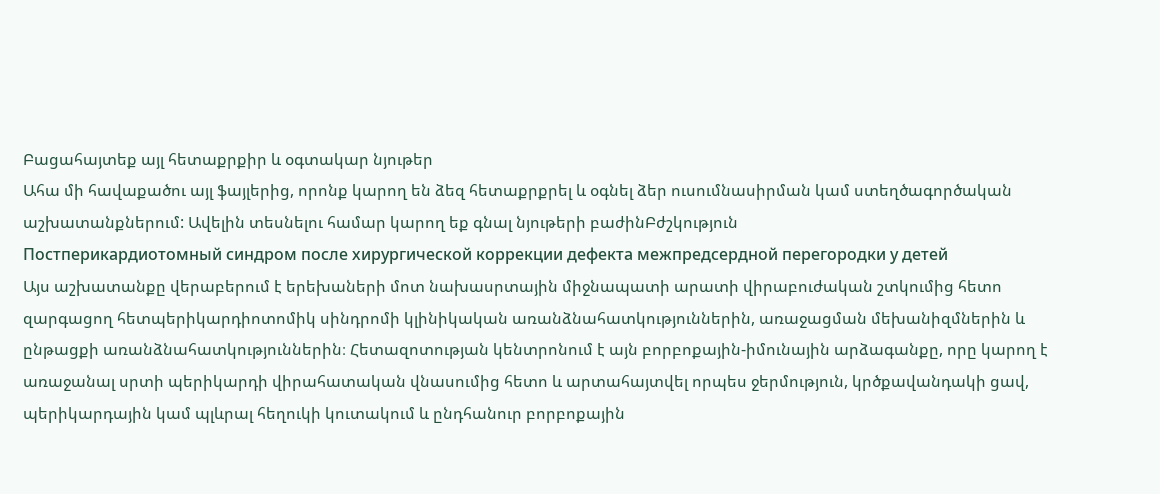Բացահայտեք այլ հետաքրքիր և օգտակար նյութեր
Ահա մի հավաքածու այլ ֆայլերից, որոնք կարող են ձեզ հետաքրքրել և օգնել ձեր ուսումնասիրման կամ ստեղծագործական աշխատանքներում: Ավելին տեսնելու համար կարող եք գնալ նյութերի բաժինԲժշկություն
Постперикардиотомный синдром после хирургической коррекции дефекта межпредсердной перегородки у детей
Այս աշխատանքը վերաբերում է երեխաների մոտ նախասրտային միջնապատի արատի վիրաբուժական շտկումից հետո զարգացող հետպերիկարդիոտոմիկ սինդրոմի կլինիկական առանձնահատկություններին, առաջացման մեխանիզմներին և ընթացքի առանձնահատկություններին։ Հետազոտության կենտրոնում է այն բորբոքային-իմունային արձագանքը, որը կարող է առաջանալ սրտի պերիկարդի վիրահատական վնասումից հետո և արտահայտվել որպես ջերմություն, կրծքավանդակի ցավ, պերիկարդային կամ պլևրալ հեղուկի կուտակում և ընդհանուր բորբոքային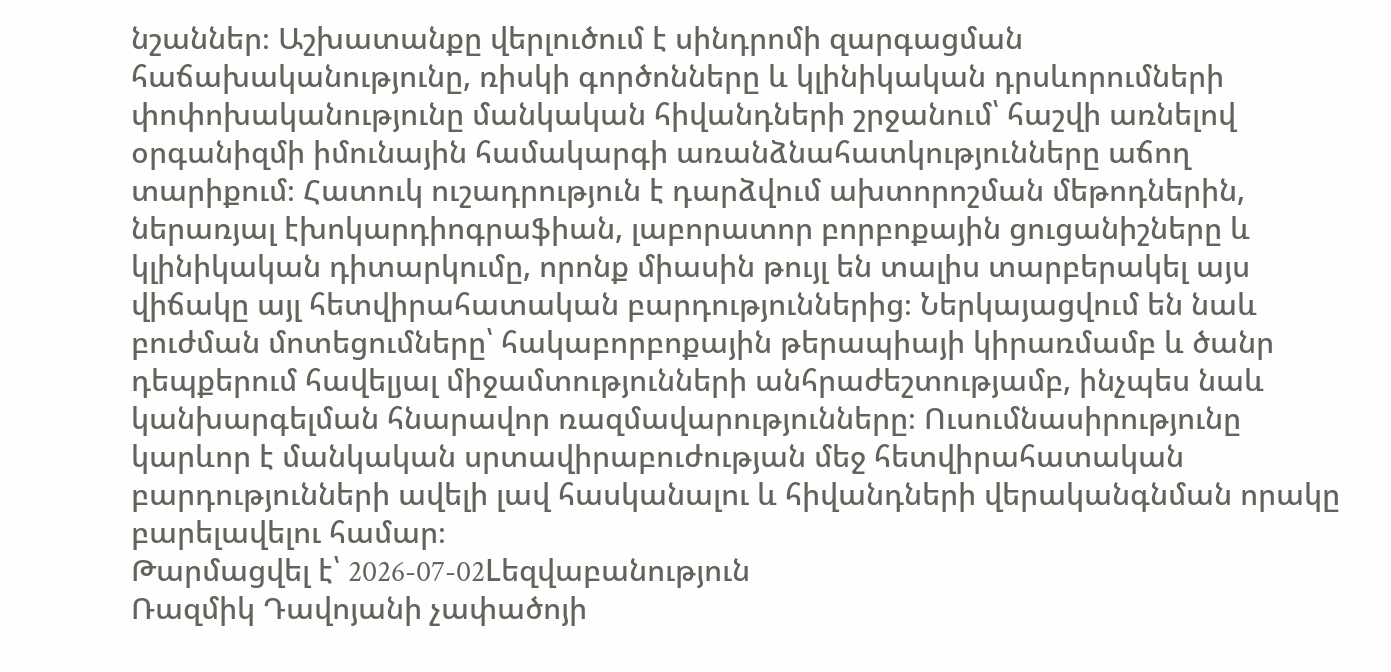նշաններ։ Աշխատանքը վերլուծում է սինդրոմի զարգացման հաճախականությունը, ռիսկի գործոնները և կլինիկական դրսևորումների փոփոխականությունը մանկական հիվանդների շրջանում՝ հաշվի առնելով օրգանիզմի իմունային համակարգի առանձնահատկությունները աճող տարիքում։ Հատուկ ուշադրություն է դարձվում ախտորոշման մեթոդներին, ներառյալ էխոկարդիոգրաֆիան, լաբորատոր բորբոքային ցուցանիշները և կլինիկական դիտարկումը, որոնք միասին թույլ են տալիս տարբերակել այս վիճակը այլ հետվիրահատական բարդություններից։ Ներկայացվում են նաև բուժման մոտեցումները՝ հակաբորբոքային թերապիայի կիրառմամբ և ծանր դեպքերում հավելյալ միջամտությունների անհրաժեշտությամբ, ինչպես նաև կանխարգելման հնարավոր ռազմավարությունները։ Ուսումնասիրությունը կարևոր է մանկական սրտավիրաբուժության մեջ հետվիրահատական բարդությունների ավելի լավ հասկանալու և հիվանդների վերականգնման որակը բարելավելու համար։
Թարմացվել է՝ 2026-07-02Lեզվաբանություն
Ռազմիկ Դավոյանի չափածոյի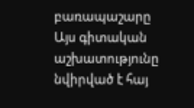բառապաշարը
Այս գիտական աշխատությունը նվիրված է հայ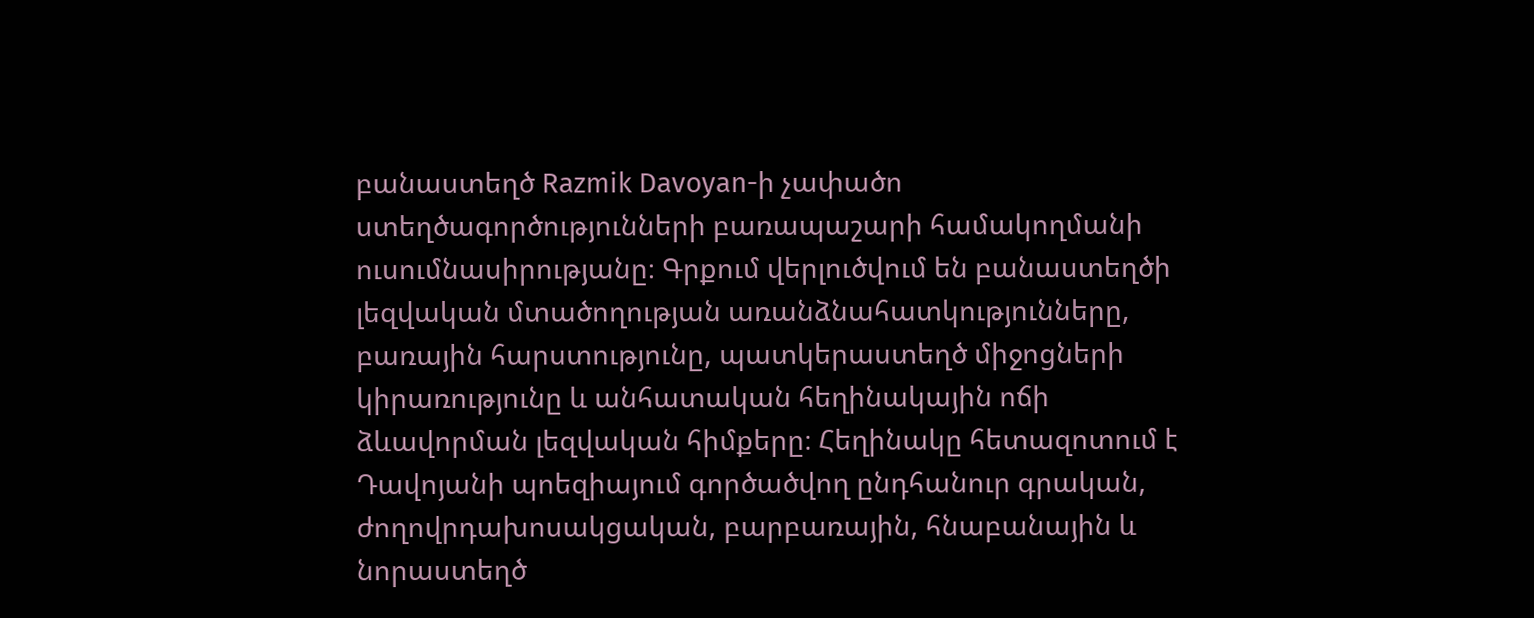բանաստեղծ Razmik Davoyan-ի չափածո ստեղծագործությունների բառապաշարի համակողմանի ուսումնասիրությանը։ Գրքում վերլուծվում են բանաստեղծի լեզվական մտածողության առանձնահատկությունները, բառային հարստությունը, պատկերաստեղծ միջոցների կիրառությունը և անհատական հեղինակային ոճի ձևավորման լեզվական հիմքերը։ Հեղինակը հետազոտում է Դավոյանի պոեզիայում գործածվող ընդհանուր գրական, ժողովրդախոսակցական, բարբառային, հնաբանային և նորաստեղծ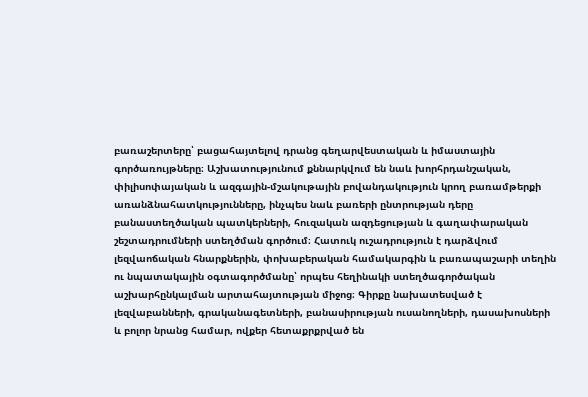բառաշերտերը՝ բացահայտելով դրանց գեղարվեստական և իմաստային գործառույթները։ Աշխատությունում քննարկվում են նաև խորհրդանշական, փիլիսոփայական և ազգային-մշակութային բովանդակություն կրող բառամթերքի առանձնահատկությունները, ինչպես նաև բառերի ընտրության դերը բանաստեղծական պատկերների, հուզական ազդեցության և գաղափարական շեշտադրումների ստեղծման գործում։ Հատուկ ուշադրություն է դարձվում լեզվաոճական հնարքներին, փոխաբերական համակարգին և բառապաշարի տեղին ու նպատակային օգտագործմանը՝ որպես հեղինակի ստեղծագործական աշխարհընկալման արտահայտության միջոց։ Գիրքը նախատեսված է լեզվաբանների, գրականագետների, բանասիրության ուսանողների, դասախոսների և բոլոր նրանց համար, ովքեր հետաքրքրված են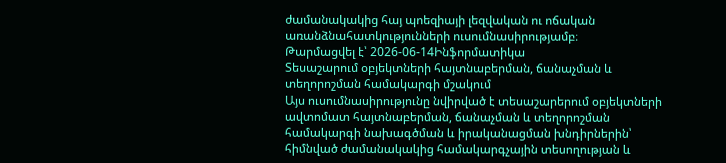ժամանակակից հայ պոեզիայի լեզվական ու ոճական առանձնահատկությունների ուսումնասիրությամբ։
Թարմացվել է՝ 2026-06-14Ինֆորմատիկա
Տեսաշարում օբյեկտների հայտնաբերման, ճանաչման և տեղորոշման համակարգի մշակում
Այս ուսումնասիրությունը նվիրված է տեսաշարերում օբյեկտների ավտոմատ հայտնաբերման, ճանաչման և տեղորոշման համակարգի նախագծման և իրականացման խնդիրներին՝ հիմնված ժամանակակից համակարգչային տեսողության և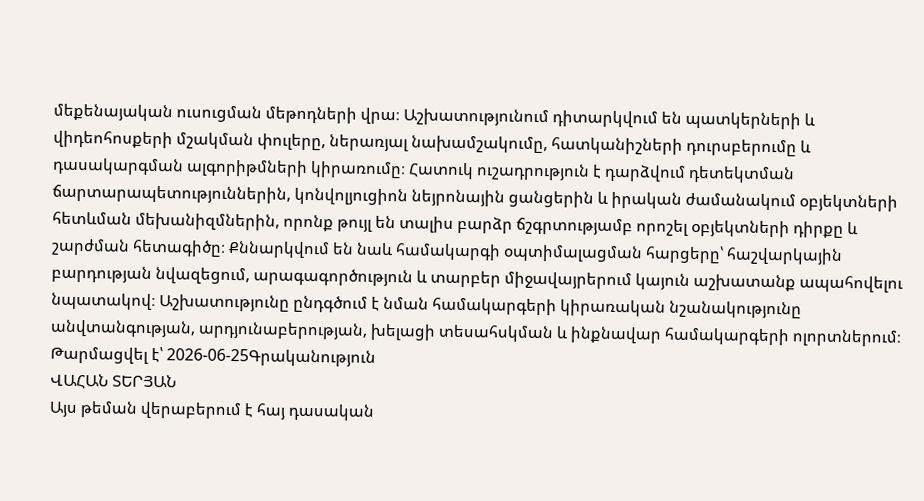մեքենայական ուսուցման մեթոդների վրա։ Աշխատությունում դիտարկվում են պատկերների և վիդեոհոսքերի մշակման փուլերը, ներառյալ նախամշակումը, հատկանիշների դուրսբերումը և դասակարգման ալգորիթմների կիրառումը։ Հատուկ ուշադրություն է դարձվում դետեկտման ճարտարապետություններին, կոնվոլյուցիոն նեյրոնային ցանցերին և իրական ժամանակում օբյեկտների հետևման մեխանիզմներին, որոնք թույլ են տալիս բարձր ճշգրտությամբ որոշել օբյեկտների դիրքը և շարժման հետագիծը։ Քննարկվում են նաև համակարգի օպտիմալացման հարցերը՝ հաշվարկային բարդության նվազեցում, արագագործություն և տարբեր միջավայրերում կայուն աշխատանք ապահովելու նպատակով։ Աշխատությունը ընդգծում է նման համակարգերի կիրառական նշանակությունը անվտանգության, արդյունաբերության, խելացի տեսահսկման և ինքնավար համակարգերի ոլորտներում։
Թարմացվել է՝ 2026-06-25Գրականություն
ՎԱՀԱՆ ՏԵՐՅԱՆ
Այս թեման վերաբերում է հայ դասական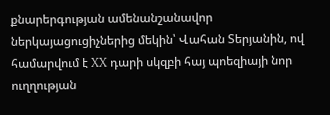քնարերգության ամենանշանավոր ներկայացուցիչներից մեկին՝ Վահան Տերյանին, ով համարվում է XX դարի սկզբի հայ պոեզիայի նոր ուղղության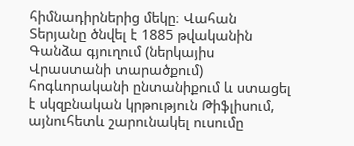հիմնադիրներից մեկը։ Վահան Տերյանը ծնվել է 1885 թվականին Գանձա գյուղում (ներկայիս Վրաստանի տարածքում) հոգևորականի ընտանիքում և ստացել է սկզբնական կրթություն Թիֆլիսում, այնուհետև շարունակել ուսումը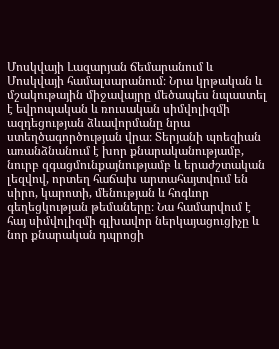Մոսկվայի Լազարյան ճեմարանում և Մոսկվայի համալսարանում։ Նրա կրթական և մշակութային միջավայրը մեծապես նպաստել է եվրոպական և ռուսական սիմվոլիզմի ազդեցության ձևավորմանը նրա ստեղծագործության վրա։ Տերյանի պոեզիան առանձնանում է խոր քնարականությամբ, նուրբ զգացմունքայնությամբ և երաժշտական լեզվով, որտեղ հաճախ արտահայտվում են սիրո, կարոտի, մենության և հոգևոր գեղեցկության թեմաները։ Նա համարվում է հայ սիմվոլիզմի գլխավոր ներկայացուցիչը և նոր քնարական դպրոցի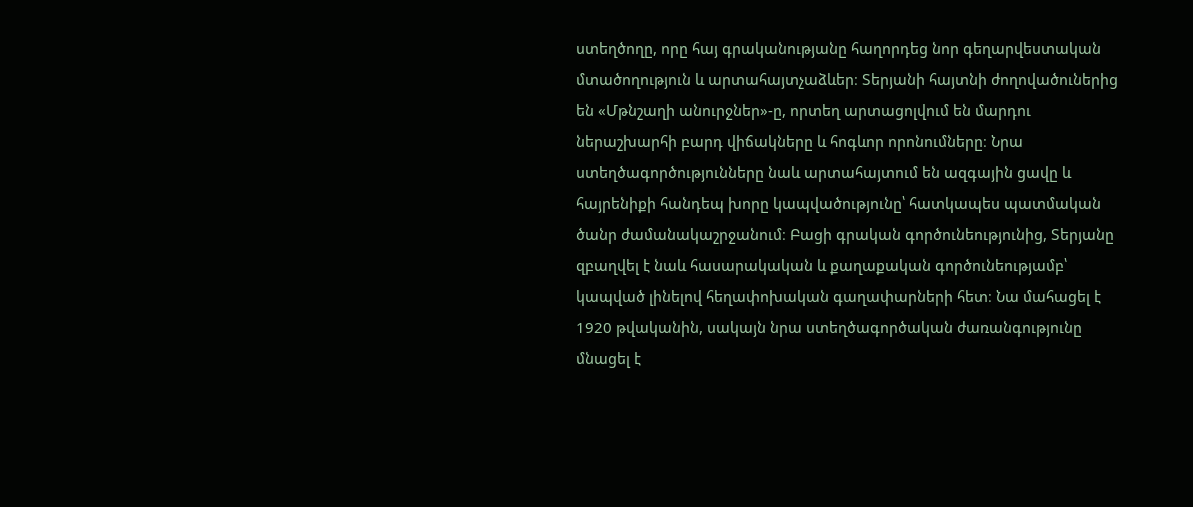ստեղծողը, որը հայ գրականությանը հաղորդեց նոր գեղարվեստական մտածողություն և արտահայտչաձևեր։ Տերյանի հայտնի ժողովածուներից են «Մթնշաղի անուրջներ»-ը, որտեղ արտացոլվում են մարդու ներաշխարհի բարդ վիճակները և հոգևոր որոնումները։ Նրա ստեղծագործությունները նաև արտահայտում են ազգային ցավը և հայրենիքի հանդեպ խորը կապվածությունը՝ հատկապես պատմական ծանր ժամանակաշրջանում։ Բացի գրական գործունեությունից, Տերյանը զբաղվել է նաև հասարակական և քաղաքական գործունեությամբ՝ կապված լինելով հեղափոխական գաղափարների հետ։ Նա մահացել է 1920 թվականին, սակայն նրա ստեղծագործական ժառանգությունը մնացել է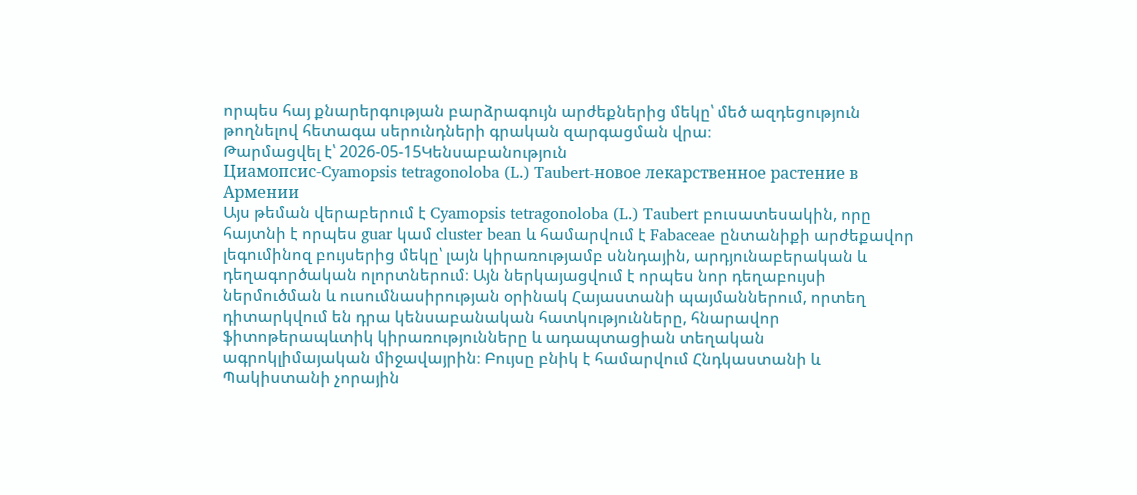որպես հայ քնարերգության բարձրագույն արժեքներից մեկը՝ մեծ ազդեցություն թողնելով հետագա սերունդների գրական զարգացման վրա։
Թարմացվել է՝ 2026-05-15Կենսաբանություն
Циамопсис-Cyamopsis tetragonoloba (L.) Taubert-новое лекарственное растение в Армении
Այս թեման վերաբերում է Cyamopsis tetragonoloba (L.) Taubert բուսատեսակին, որը հայտնի է որպես guar կամ cluster bean և համարվում է Fabaceae ընտանիքի արժեքավոր լեգումինոզ բույսերից մեկը՝ լայն կիրառությամբ սննդային, արդյունաբերական և դեղագործական ոլորտներում։ Այն ներկայացվում է որպես նոր դեղաբույսի ներմուծման և ուսումնասիրության օրինակ Հայաստանի պայմաններում, որտեղ դիտարկվում են դրա կենսաբանական հատկությունները, հնարավոր ֆիտոթերապևտիկ կիրառությունները և ադապտացիան տեղական ագրոկլիմայական միջավայրին։ Բույսը բնիկ է համարվում Հնդկաստանի և Պակիստանի չորային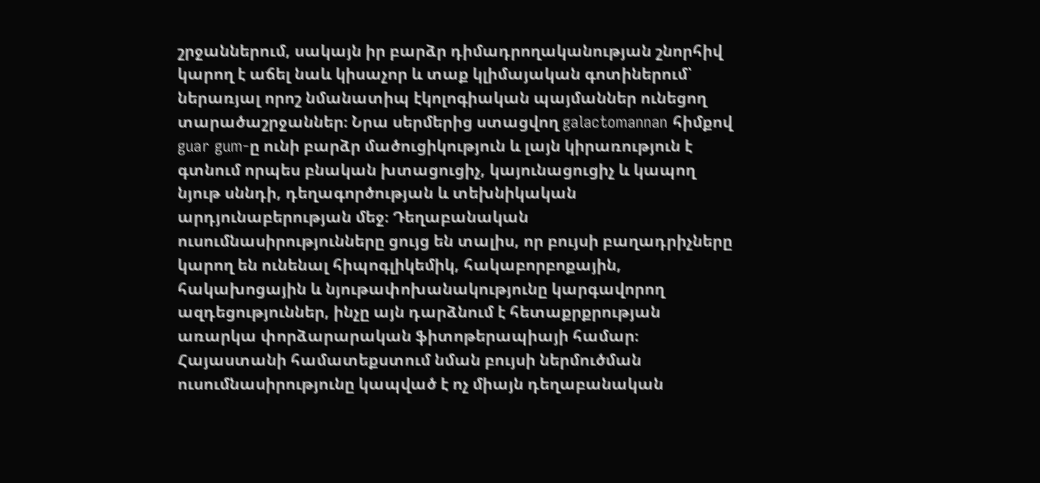շրջաններում, սակայն իր բարձր դիմադրողականության շնորհիվ կարող է աճել նաև կիսաչոր և տաք կլիմայական գոտիներում՝ ներառյալ որոշ նմանատիպ էկոլոգիական պայմաններ ունեցող տարածաշրջաններ։ Նրա սերմերից ստացվող galactomannan հիմքով guar gum-ը ունի բարձր մածուցիկություն և լայն կիրառություն է գտնում որպես բնական խտացուցիչ, կայունացուցիչ և կապող նյութ սննդի, դեղագործության և տեխնիկական արդյունաբերության մեջ։ Դեղաբանական ուսումնասիրությունները ցույց են տալիս, որ բույսի բաղադրիչները կարող են ունենալ հիպոգլիկեմիկ, հակաբորբոքային, հակախոցային և նյութափոխանակությունը կարգավորող ազդեցություններ, ինչը այն դարձնում է հետաքրքրության առարկա փորձարարական ֆիտոթերապիայի համար։ Հայաստանի համատեքստում նման բույսի ներմուծման ուսումնասիրությունը կապված է ոչ միայն դեղաբանական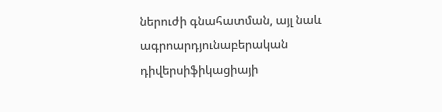ներուժի գնահատման, այլ նաև ագրոարդյունաբերական դիվերսիֆիկացիայի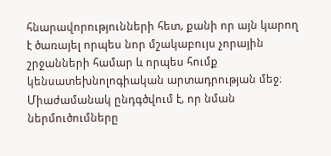հնարավորությունների հետ, քանի որ այն կարող է ծառայել որպես նոր մշակաբույս չորային շրջանների համար և որպես հումք կենսատեխնոլոգիական արտադրության մեջ։ Միաժամանակ ընդգծվում է, որ նման ներմուծումները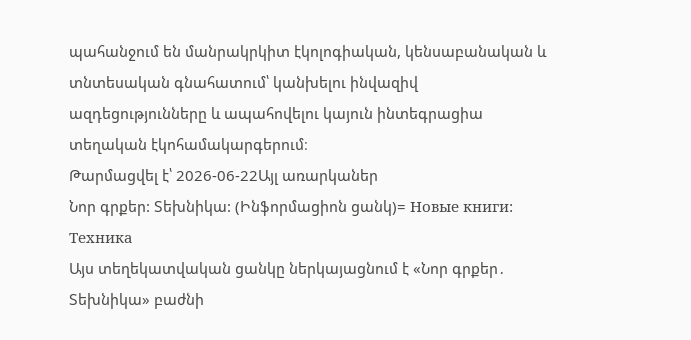պահանջում են մանրակրկիտ էկոլոգիական, կենսաբանական և տնտեսական գնահատում՝ կանխելու ինվազիվ ազդեցությունները և ապահովելու կայուն ինտեգրացիա տեղական էկոհամակարգերում։
Թարմացվել է՝ 2026-06-22Այլ առարկաներ
Նոր գրքեր: Տեխնիկա: (Ինֆորմացիոն ցանկ)= Новые книги: Техника
Այս տեղեկատվական ցանկը ներկայացնում է «Նոր գրքեր․ Տեխնիկա» բաժնի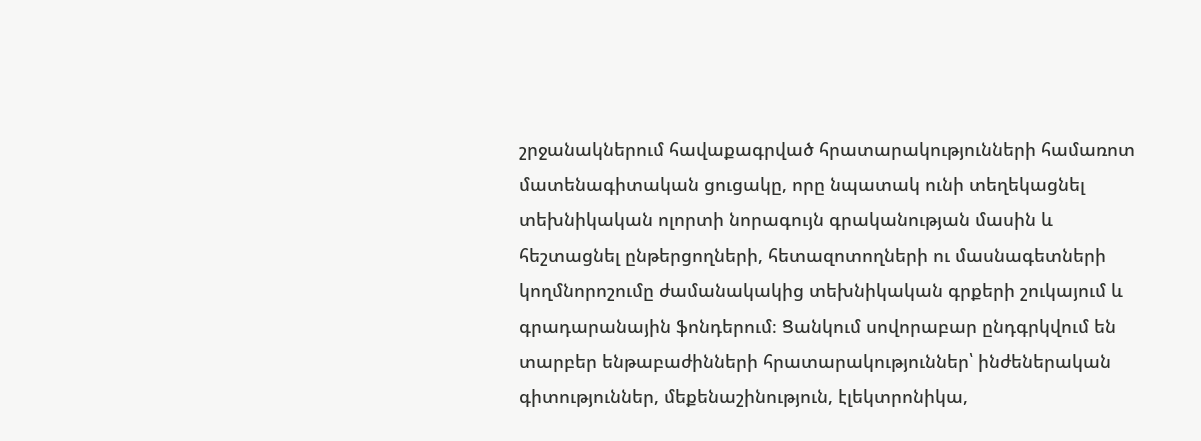շրջանակներում հավաքագրված հրատարակությունների համառոտ մատենագիտական ցուցակը, որը նպատակ ունի տեղեկացնել տեխնիկական ոլորտի նորագույն գրականության մասին և հեշտացնել ընթերցողների, հետազոտողների ու մասնագետների կողմնորոշումը ժամանակակից տեխնիկական գրքերի շուկայում և գրադարանային ֆոնդերում։ Ցանկում սովորաբար ընդգրկվում են տարբեր ենթաբաժինների հրատարակություններ՝ ինժեներական գիտություններ, մեքենաշինություն, էլեկտրոնիկա,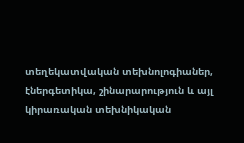տեղեկատվական տեխնոլոգիաներ, էներգետիկա, շինարարություն և այլ կիրառական տեխնիկական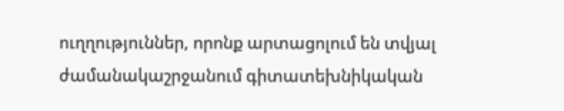ուղղություններ, որոնք արտացոլում են տվյալ ժամանակաշրջանում գիտատեխնիկական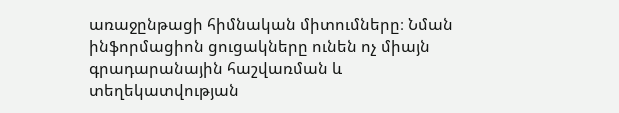առաջընթացի հիմնական միտումները։ Նման ինֆորմացիոն ցուցակները ունեն ոչ միայն գրադարանային հաշվառման և տեղեկատվության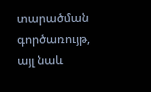տարածման գործառույթ, այլ նաև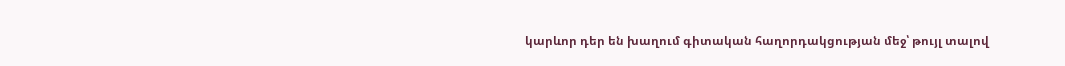կարևոր դեր են խաղում գիտական հաղորդակցության մեջ՝ թույլ տալով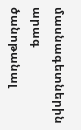մասնագետներին արագ ծանոթանալ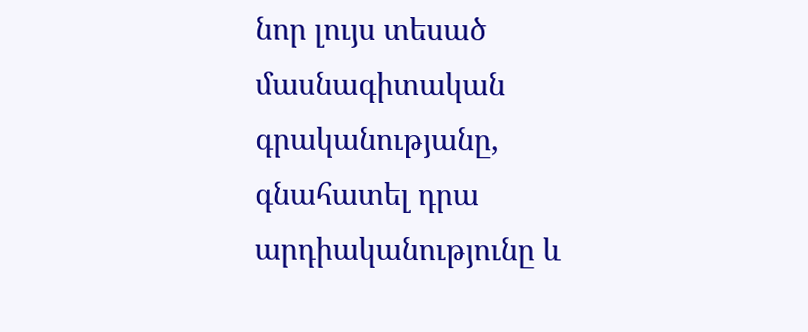նոր լույս տեսած մասնագիտական գրականությանը, գնահատել դրա արդիականությունը և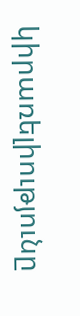կիրառելիությունը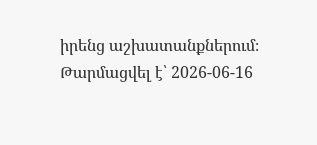իրենց աշխատանքներում։
Թարմացվել է՝ 2026-06-16